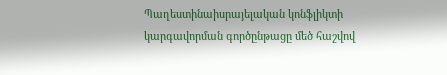Պաղեստինաիսրայելական կոնֆլիկտի կարգավորման գործընթացը մեծ հաշվով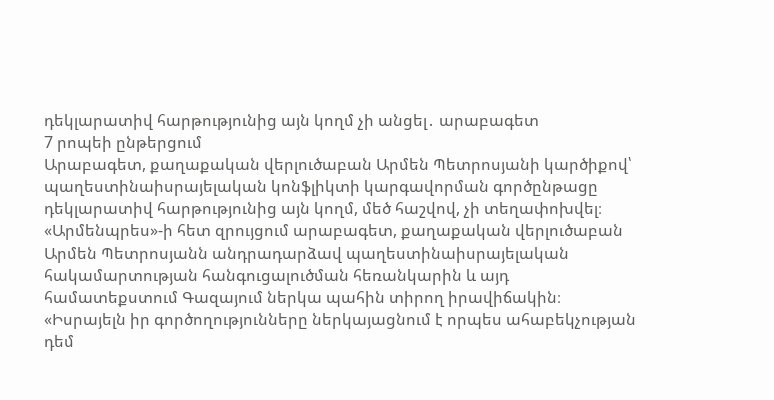դեկլարատիվ հարթությունից այն կողմ չի անցել․ արաբագետ
7 րոպեի ընթերցում
Արաբագետ, քաղաքական վերլուծաբան Արմեն Պետրոսյանի կարծիքով՝ պաղեստինաիսրայելական կոնֆլիկտի կարգավորման գործընթացը դեկլարատիվ հարթությունից այն կողմ, մեծ հաշվով, չի տեղափոխվել։
«Արմենպրես»-ի հետ զրույցում արաբագետ, քաղաքական վերլուծաբան Արմեն Պետրոսյանն անդրադարձավ պաղեստինաիսրայելական հակամարտության հանգուցալուծման հեռանկարին և այդ համատեքստում Գազայում ներկա պահին տիրող իրավիճակին։
«Իսրայելն իր գործողությունները ներկայացնում է որպես ահաբեկչության դեմ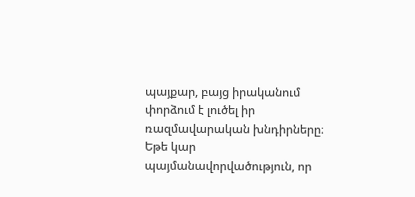պայքար, բայց իրականում փորձում է լուծել իր ռազմավարական խնդիրները։ Եթե կար պայմանավորվածություն, որ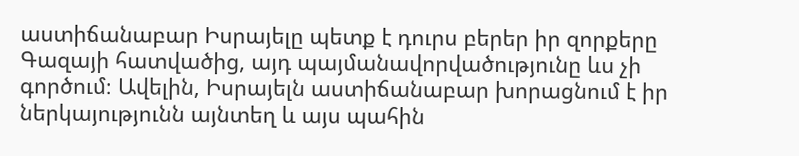աստիճանաբար Իսրայելը պետք է դուրս բերեր իր զորքերը Գազայի հատվածից, այդ պայմանավորվածությունը ևս չի գործում։ Ավելին, Իսրայելն աստիճանաբար խորացնում է իր ներկայությունն այնտեղ և այս պահին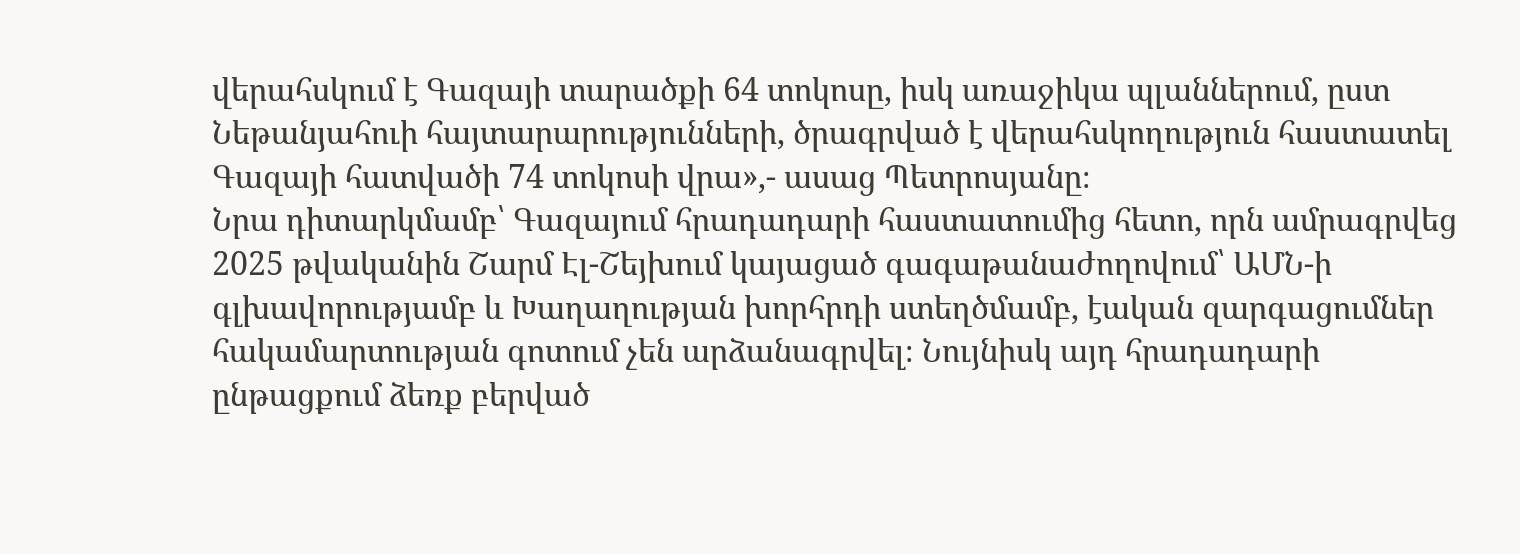վերահսկում է Գազայի տարածքի 64 տոկոսը, իսկ առաջիկա պլաններում, ըստ Նեթանյահուի հայտարարությունների, ծրագրված է վերահսկողություն հաստատել Գազայի հատվածի 74 տոկոսի վրա»,- ասաց Պետրոսյանը։
Նրա դիտարկմամբ՝ Գազայում հրադադարի հաստատումից հետո, որն ամրագրվեց 2025 թվականին Շարմ Էլ-Շեյխում կայացած գագաթանաժողովում՝ ԱՄՆ-ի գլխավորությամբ և Խաղաղության խորհրդի ստեղծմամբ, էական զարգացումներ հակամարտության գոտում չեն արձանագրվել։ Նույնիսկ այդ հրադադարի ընթացքում ձեռք բերված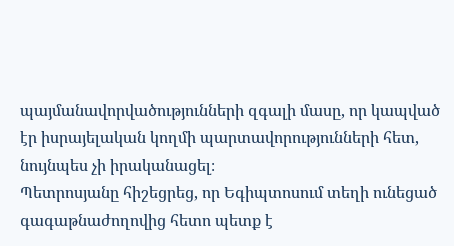պայմանավորվածությունների զգալի մասը, որ կապված էր իսրայելական կողմի պարտավորությունների հետ, նույնպես չի իրականացել։
Պետրոսյանը հիշեցրեց, որ Եգիպտոսում տեղի ունեցած գագաթնաժողովից հետո պետք է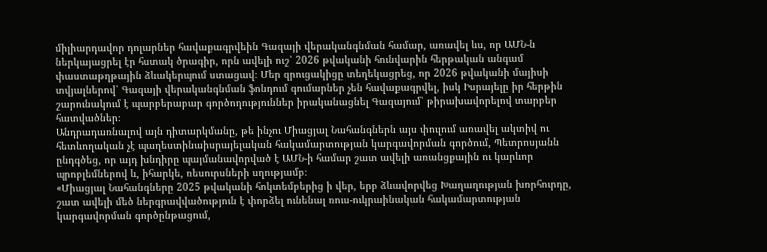միլիարդավոր դոլարներ հավաքագրվեին Գազայի վերականգնման համար, առավել ևս, որ ԱՄՆ-ն ներկայացրել էր հստակ ծրագիր, որն ավելի ուշ՝ 2026 թվականի հունվարին հերթական անգամ փաստաթղթային ձևակերպում ստացավ։ Մեր զրուցակիցը տեղեկացրեց, որ 2026 թվականի մայիսի տվյալներով՝ Գազայի վերականգնման ֆոնդում գումարներ չեն հավաքագրվել, իսկ Իսրայելը իր հերթին շարունակում է պարբերաբար գործողություններ իրականացնել Գազայում՝ թիրախավորելով տարբեր հատվածներ։
Անդրադառնալով այն դիտարկմանը, թե ինչու Միացյալ Նահանգներն այս փուլում առավել ակտիվ ու հետևողական չէ պաղեստինաիսրայելական հակամարտության կարգավորման գործում, Պետրոսյանն ընդգծեց, որ այդ խնդիրը պայմանավորված է ԱՄՆ-ի համար շատ ավելի առանցքային ու կարևոր պրոբլեմներով և, իհարկե, ռեսուրսների սղությամբ։
«Միացյալ Նահանգները 2025 թվականի հոկտեմբերից ի վեր, երբ ձևավորվեց Խաղաղության խորհուրդը, շատ ավելի մեծ ներգրավվածություն է փորձել ունենալ ռուս-ուկրաինական հակամարտության կարգավորման գործընթացում,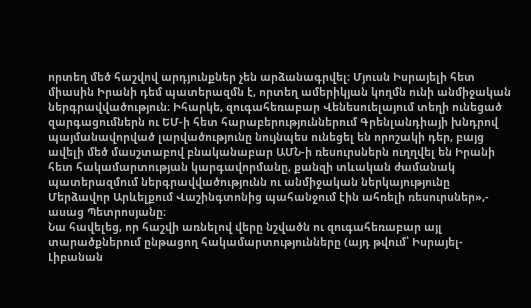որտեղ մեծ հաշվով արդյունքներ չեն արձանագրվել։ Մյուսն Իսրայելի հետ միասին Իրանի դեմ պատերազմն է, որտեղ ամերիկյան կողմն ունի անմիջական ներգրավվածություն։ Իհարկե, զուգահեռաբար Վենեսուելայում տեղի ունեցած զարգացումներն ու ԵՄ-ի հետ հարաբերություններում Գրենլանդիայի խնդրով պայմանավորված լարվածությունը նույնպես ունեցել են որոշակի դեր, բայց ավելի մեծ մասշտաբով բնականաբար ԱՄՆ-ի ռեսուրսներն ուղղվել են Իրանի հետ հակամարտության կարգավորմանը, քանզի տևական ժամանակ պատերազմում ներգրավվածությունն ու անմիջական ներկայությունը Մերձավոր Արևելքում Վաշինգտոնից պահանջում էին ահռելի ռեսուրսներ»,- ասաց Պետրոսյանը։
Նա հավելեց, որ հաշվի առնելով վերը նշվածն ու զուգահեռաբար այլ տարածքներում ընթացող հակամարտությունները (այդ թվում՝ Իսրայել-Լիբանան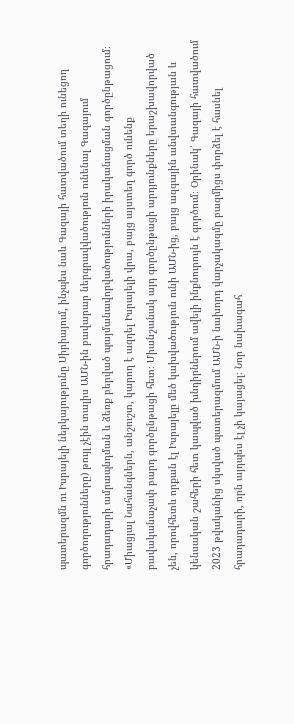պատերազմն ու Իսրայելի ներկայությունը Սիրիայում, ինչպես նաև Գազայի հատվածում տեղի ունեցող գործողությունները) թույլ չէին տալիս ԱՄՆ-ին բավարար ներգրավվածություն ունենալ Գազայում հրադադարի ամրապնդման և ձեռք բերված պայմանավորվածությունների իրականացման գործընթացում։
«Միացյալ Նահանգներն, անշուշտ, կարող է ազդել Իսրայելի վրա, բայց այստեղ գործ ունենք բավականաչափ բարդ գործընթացի հետ։ Միանշանակ այդ գործընթացի արդյունքները երաշխավորված չեն, որովհետև որքան էլ Իսրայելը մեծ կախվածություն ունի ԱՄՆ-ից, բայց ազգային անվտանգության և կենսական շահերի հետ կապված խնդիրներում ավելի ինքնուրույն է գործում։ Օրինակ՝ Գազայի հատվածում 2023 թվականից սկսված պատերազմում ԱՄՆ-ի նախորդ վարչակազմը բազմիցս փորձել է հասնել հրադադարի, որն այդպես էլ չի կայացել։ Նոր նախագահ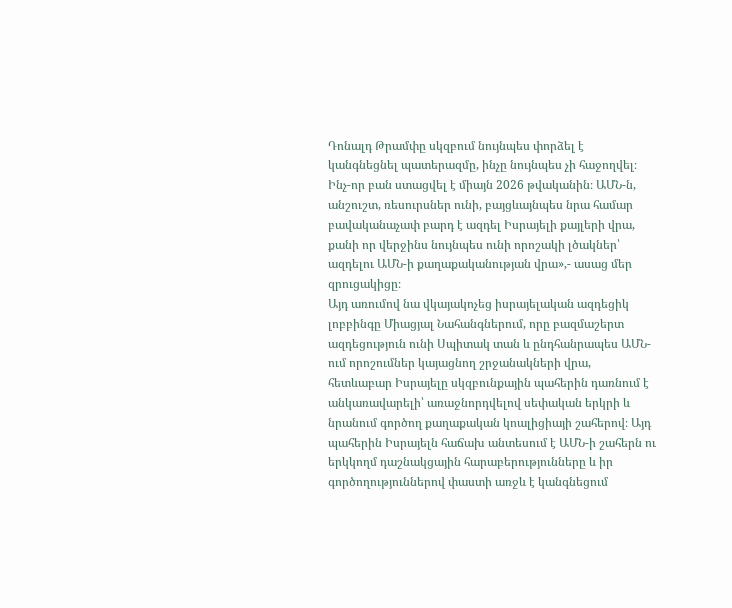Դոնալդ Թրամփը սկզբում նույնպես փորձել է կանգնեցնել պատերազմը, ինչը նույնպես չի հաջողվել։ Ինչ-որ բան ստացվել է միայն 2026 թվականին։ ԱՄՆ-ն, անշուշտ, ռեսուրսներ ունի, բայցևայնպես նրա համար բավականաչափ բարդ է ազդել Իսրայելի քայլերի վրա, քանի որ վերջինս նույնպես ունի որոշակի լծակներ՝ ազդելու ԱՄՆ-ի քաղաքականության վրա»,- ասաց մեր զրուցակիցը։
Այդ առումով նա վկայակոչեց իսրայելական ազդեցիկ լոբբինգը Միացյալ Նահանգներում, որը բազմաշերտ ազդեցություն ունի Սպիտակ տան և ընդհանրապես ԱՄՆ-ում որոշումներ կայացնող շրջանակների վրա, հետևաբար Իսրայելը սկզբունքային պահերին դառնում է անկառավարելի՝ առաջնորդվելով սեփական երկրի և նրանում գործող քաղաքական կոալիցիայի շահերով։ Այդ պահերին Իսրայելն հաճախ անտեսում է ԱՄՆ-ի շահերն ու երկկողմ դաշնակցային հարաբերությունները և իր գործողություններով փաստի առջև է կանգնեցում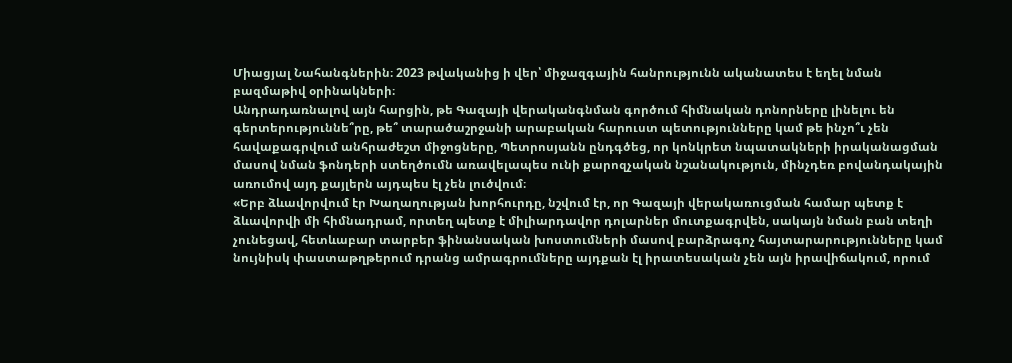Միացյալ Նահանգներին։ 2023 թվականից ի վեր՝ միջազգային հանրությունն ականատես է եղել նման բազմաթիվ օրինակների։
Անդրադառնալով այն հարցին, թե Գազայի վերականգնման գործում հիմնական դոնորները լինելու են գերտերություննե՞րը, թե՞ տարածաշրջանի արաբական հարուստ պետությունները կամ թե ինչո՞ւ չեն հավաքագրվում անհրաժեշտ միջոցները, Պետրոսյանն ընդգծեց, որ կոնկրետ նպատակների իրականացման մասով նման ֆոնդերի ստեղծումն առավելապես ունի քարոզչական նշանակություն, մինչդեռ բովանդակային առումով այդ քայլերն այդպես էլ չեն լուծվում։
«Երբ ձևավորվում էր Խաղաղության խորհուրդը, նշվում էր, որ Գազայի վերակառուցման համար պետք է ձևավորվի մի հիմնադրամ, որտեղ պետք է միլիարդավոր դոլարներ մուտքագրվեն, սակայն նման բան տեղի չունեցավ, հետևաբար տարբեր ֆինանսական խոստումների մասով բարձրագոչ հայտարարությունները կամ նույնիսկ փաստաթղթերում դրանց ամրագրումները այդքան էլ իրատեսական չեն այն իրավիճակում, որում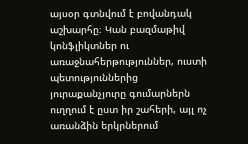այսօր գտնվում է բովանդակ աշխարհը։ Կան բազմաթիվ կոնֆլիկտներ ու առաջնահերթություններ, ուստի պետություններից յուրաքանչյուրը գումարներն ուղղում է ըստ իր շահերի, այլ ոչ առանձին երկրներում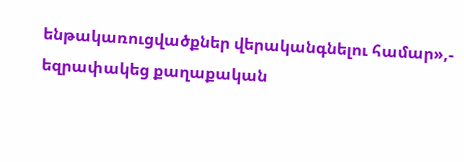ենթակառուցվածքներ վերականգնելու համար»,- եզրափակեց քաղաքական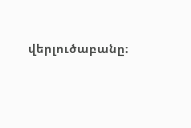վերլուծաբանը։